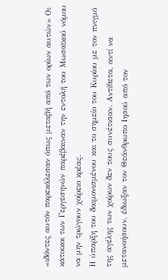«ιδόντες αυτόν παρεκάλεσαν όπως μεταβή από των ορίων αυτών» Οι κάτοικοι των Γεργεσηνών παρέβαιναν την εντολή του Μωσαϊκού νόμου να μην τρώγουν χοίρειο κρέας.
Η ύπαρξη του δαιμονισμένου και το σημείο του Κυρίου με τον πνιγμό της αγέλης των χοίρων δεν τους συνέτισαν. Αντίθετα, αντί να μετανοήσουν, έδιωξαν τον Θεάνθρωπο Ιησού από τον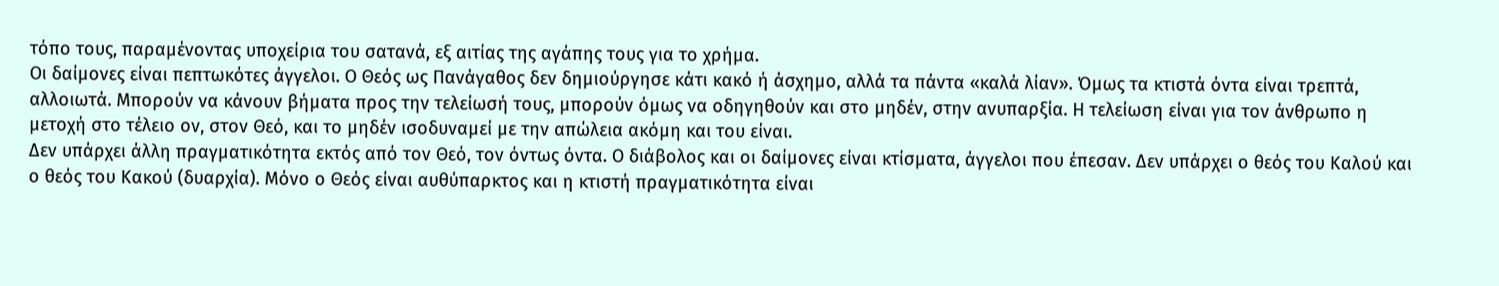τόπο τους, παραμένοντας υποχείρια του σατανά, εξ αιτίας της αγάπης τους για το χρήμα.
Οι δαίμονες είναι πεπτωκότες άγγελοι. Ο Θεός ως Πανάγαθος δεν δημιούργησε κάτι κακό ή άσχημο, αλλά τα πάντα «καλά λίαν». Όμως τα κτιστά όντα είναι τρεπτά, αλλοιωτά. Μπορούν να κάνουν βήματα προς την τελείωσή τους, μπορούν όμως να οδηγηθούν και στο μηδέν, στην ανυπαρξία. Η τελείωση είναι για τον άνθρωπο η μετοχή στο τέλειο ον, στον Θεό, και το μηδέν ισοδυναμεί με την απώλεια ακόμη και του είναι.
Δεν υπάρχει άλλη πραγματικότητα εκτός από τον Θεό, τον όντως όντα. Ο διάβολος και οι δαίμονες είναι κτίσματα, άγγελοι που έπεσαν. Δεν υπάρχει ο θεός του Καλού και ο θεός του Κακού (δυαρχία). Μόνο ο Θεός είναι αυθύπαρκτος και η κτιστή πραγματικότητα είναι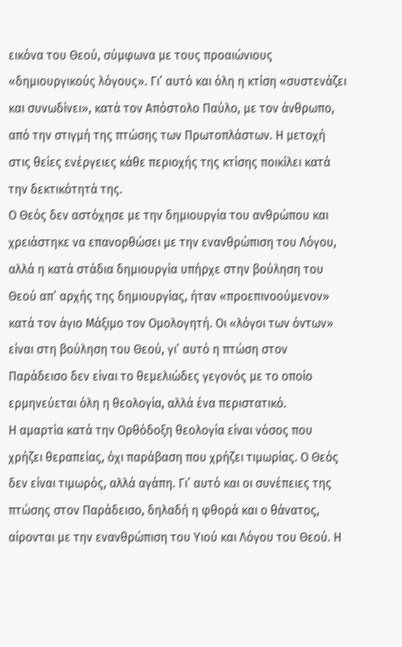εικόνα του Θεού, σύμφωνα με τους προαιώνιους «δημιουργικούς λόγους». Γι’ αυτό και όλη η κτίση «συστενάζει και συνωδίνει», κατά τον Απόστολο Παύλο, με τον άνθρωπο, από την στιγμή της πτώσης των Πρωτοπλάστων. Η μετοχή στις θείες ενέργειες κάθε περιοχής της κτίσης ποικίλει κατά την δεκτικότητά της.
Ο Θεός δεν αστόχησε με την δημιουργία του ανθρώπου και χρειάστηκε να επανορθώσει με την ενανθρώπιση του Λόγου, αλλά η κατά στάδια δημιουργία υπήρχε στην βούληση του Θεού απ’ αρχής της δημιουργίας, ήταν «προεπινοούμενον» κατά τον άγιο Μάξιμο τον Ομολογητή. Οι «λόγοι των όντων» είναι στη βούληση του Θεού, γι’ αυτό η πτώση στον Παράδεισο δεν είναι το θεμελιώδες γεγονός με το οποίο ερμηνεύεται όλη η θεολογία, αλλά ένα περιστατικό.
Η αμαρτία κατά την Ορθόδοξη θεολογία είναι νόσος που χρήζει θεραπείας, όχι παράβαση που χρήζει τιμωρίας. Ο Θεός δεν είναι τιμωρός, αλλά αγάπη. Γι’ αυτό και οι συνέπειες της πτώσης στον Παράδεισο, δηλαδή η φθορά και ο θάνατος, αίρονται με την ενανθρώπιση του Υιού και Λόγου του Θεού. Η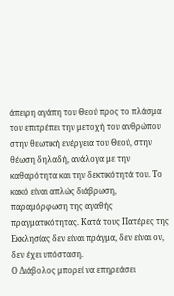άπειρη αγάπη του Θεού προς το πλάσμα του επιτρέπει την μετοχή του ανθρώπου στην θεωτική ενέργεια του Θεού, στην θέωση δηλαδή, ανάλογα με την καθαρότητα και την δεκτικότητά του. Το κακό είναι απλώς διάβρωση, παραμόρφωση της αγαθής πραγματικότητας. Κατά τους Πατέρες της Εκκλησίας δεν είναι πράγμα, δεν είναι ον, δεν έχει υπόσταση.
Ο Διάβολος μπορεί να επηρεάσει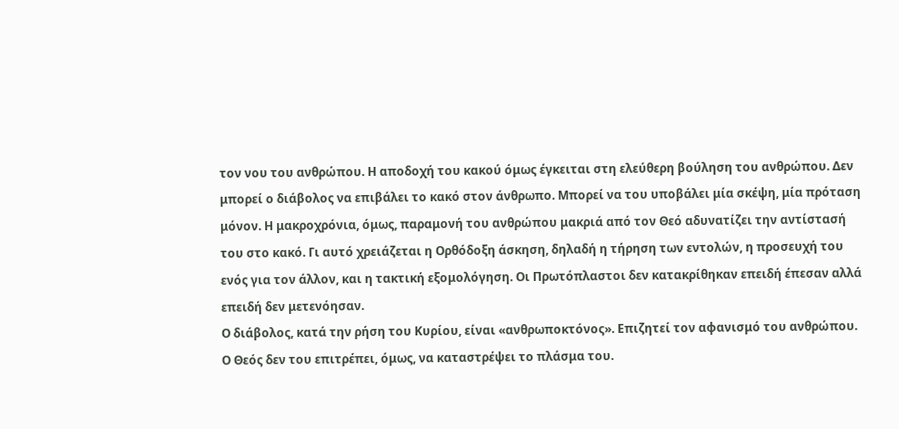τον νου του ανθρώπου. Η αποδοχή του κακού όμως έγκειται στη ελεύθερη βούληση του ανθρώπου. Δεν μπορεί ο διάβολος να επιβάλει το κακό στον άνθρωπο. Μπορεί να του υποβάλει μία σκέψη, μία πρόταση μόνον. Η μακροχρόνια, όμως, παραμονή του ανθρώπου μακριά από τον Θεό αδυνατίζει την αντίστασή του στο κακό. Γι αυτό χρειάζεται η Ορθόδοξη άσκηση, δηλαδή η τήρηση των εντολών, η προσευχή του ενός για τον άλλον, και η τακτική εξομολόγηση. Οι Πρωτόπλαστοι δεν κατακρίθηκαν επειδή έπεσαν αλλά επειδή δεν μετενόησαν.
Ο διάβολος, κατά την ρήση του Κυρίου, είναι «ανθρωποκτόνος». Επιζητεί τον αφανισμό του ανθρώπου. Ο Θεός δεν του επιτρέπει, όμως, να καταστρέψει το πλάσμα του.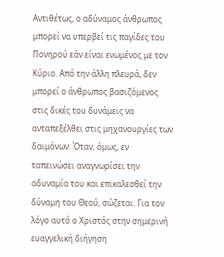Αντιθέτως, ο αδύναμος άνθρωπος μπορεί να υπερβεί τις παγίδες του Πονηρού εάν είναι ενωμένος με τον Κύριο. Από την άλλη πλευρά, δεν μπορεί ο άνθρωπος βασιζόμενος στις δικές του δυνάμεις να ανταπεξέλθει στις μηχανουργίες των δαιμόνων. Όταν, όμως, εν ταπεινώσει αναγνωρίσει την αδυναμία του και επικαλεσθεί την δύναμη του Θεού, σώζεται. Για τον λόγο αυτό ο Χριστός στην σημερινή ευαγγελική διήγηση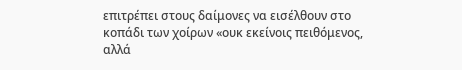επιτρέπει στους δαίμονες να εισέλθουν στο κοπάδι των χοίρων «ουκ εκείνοις πειθόμενος, αλλά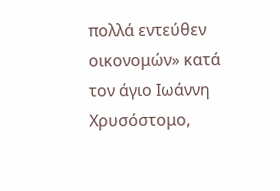πολλά εντεύθεν οικονομών» κατά τον άγιο Ιωάννη Χρυσόστομο,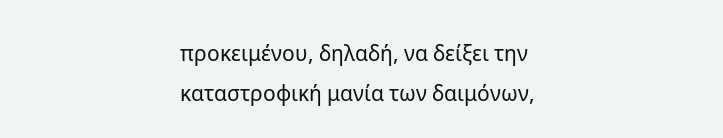προκειμένου, δηλαδή, να δείξει την καταστροφική μανία των δαιμόνων,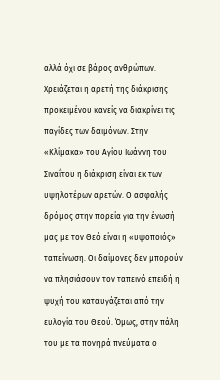αλλά όχι σε βάρος ανθρώπων.
Χρειάζεται η αρετή της διάκρισης προκειμένου κανείς να διακρίνει τις παγίδες των δαιμόνων. Στην «Κλίμακα» του Αγίου Ιωάννη του Σιναΐτου η διάκριση είναι εκ των υψηλοτέρων αρετών. Ο ασφαλής δρόμος στην πορεία για την ένωσή μας με τον Θεό είναι η «υψοποιός» ταπείνωση. Οι δαίμονες δεν μπορούν να πλησιάσουν τον ταπεινό επειδή η ψυχή του καταυγάζεται από την ευλογία του Θεού. Όμως, στην πάλη του με τα πονηρά πνεύματα ο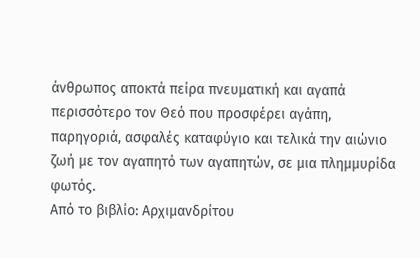άνθρωπος αποκτά πείρα πνευματική και αγαπά περισσότερο τον Θεό που προσφέρει αγάπη, παρηγοριά, ασφαλές καταφύγιο και τελικά την αιώνιο ζωή με τον αγαπητό των αγαπητών, σε μια πλημμυρίδα φωτός.
Από το βιβλίο: Αρχιμανδρίτου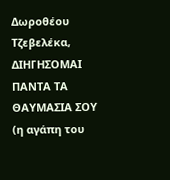Δωροθέου Τζεβελέκα, ΔΙΗΓΗΣΟΜΑΙ ΠΑΝΤΑ ΤΑ ΘΑΥΜΑΣΙΑ ΣΟΥ (η αγάπη του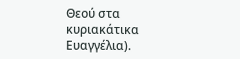Θεού στα κυριακάτικα Eυαγγέλια).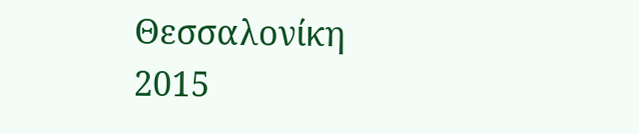Θεσσαλονίκη 2015